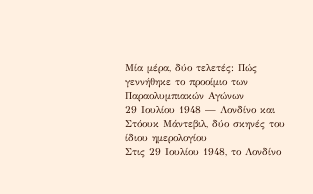Μία μέρα, δύο τελετές: Πώς γεννήθηκε το προοίμιο των Παραολυμπιακών Αγώνων
29 Ιουλίου 1948 — Λονδίνο και Στόουκ Μάντεβιλ, δύο σκηνές του ίδιου ημερολογίου
Στις 29 Ιουλίου 1948, το Λονδίνο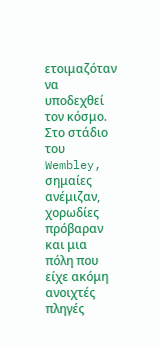ετοιμαζόταν να υποδεχθεί τον κόσμο. Στο στάδιο του Wembley, σημαίες ανέμιζαν, χορωδίες πρόβαραν και μια πόλη που είχε ακόμη ανοιχτές πληγές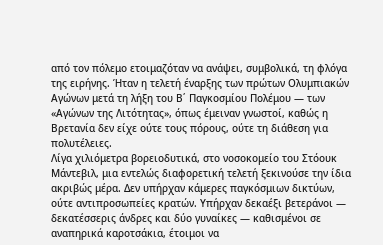από τον πόλεμο ετοιμαζόταν να ανάψει, συμβολικά, τη φλόγα της ειρήνης. Ήταν η τελετή έναρξης των πρώτων Ολυμπιακών Αγώνων μετά τη λήξη του Β΄ Παγκοσμίου Πολέμου — των «Αγώνων της Λιτότητας», όπως έμειναν γνωστοί, καθώς η Βρετανία δεν είχε ούτε τους πόρους, ούτε τη διάθεση για πολυτέλειες.
Λίγα χιλιόμετρα βορειοδυτικά, στο νοσοκομείο του Στόουκ Μάντεβιλ, μια εντελώς διαφορετική τελετή ξεκινούσε την ίδια ακριβώς μέρα. Δεν υπήρχαν κάμερες παγκόσμιων δικτύων, ούτε αντιπροσωπείες κρατών. Υπήρχαν δεκαέξι βετεράνοι — δεκατέσσερις άνδρες και δύο γυναίκες — καθισμένοι σε αναπηρικά καροτσάκια, έτοιμοι να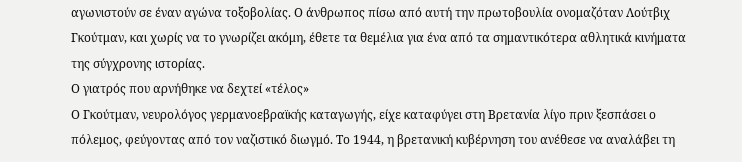αγωνιστούν σε έναν αγώνα τοξοβολίας. Ο άνθρωπος πίσω από αυτή την πρωτοβουλία ονομαζόταν Λούτβιχ Γκούτμαν, και χωρίς να το γνωρίζει ακόμη, έθετε τα θεμέλια για ένα από τα σημαντικότερα αθλητικά κινήματα της σύγχρονης ιστορίας.
Ο γιατρός που αρνήθηκε να δεχτεί «τέλος»
Ο Γκούτμαν, νευρολόγος γερμανοεβραϊκής καταγωγής, είχε καταφύγει στη Βρετανία λίγο πριν ξεσπάσει ο πόλεμος, φεύγοντας από τον ναζιστικό διωγμό. Το 1944, η βρετανική κυβέρνηση του ανέθεσε να αναλάβει τη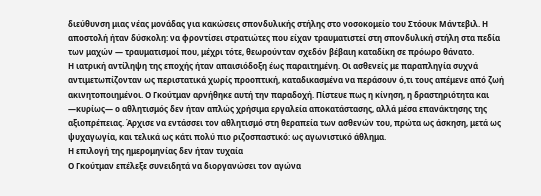διεύθυνση μιας νέας μονάδας για κακώσεις σπονδυλικής στήλης στο νοσοκομείο του Στόουκ Μάντεβιλ. Η αποστολή ήταν δύσκολη: να φροντίσει στρατιώτες που είχαν τραυματιστεί στη σπονδυλική στήλη στα πεδία των μαχών — τραυματισμοί που, μέχρι τότε, θεωρούνταν σχεδόν βέβαιη καταδίκη σε πρόωρο θάνατο.
Η ιατρική αντίληψη της εποχής ήταν απαισιόδοξη έως παραιτημένη. Οι ασθενείς με παραπληγία συχνά αντιμετωπίζονταν ως περιστατικά χωρίς προοπτική, καταδικασμένα να περάσουν ό,τι τους απέμενε από ζωή ακινητοποιημένοι. Ο Γκούτμαν αρνήθηκε αυτή την παραδοχή. Πίστευε πως η κίνηση, η δραστηριότητα και —κυρίως— ο αθλητισμός δεν ήταν απλώς χρήσιμα εργαλεία αποκατάστασης, αλλά μέσα επανάκτησης της αξιοπρέπειας. Άρχισε να εντάσσει τον αθλητισμό στη θεραπεία των ασθενών του, πρώτα ως άσκηση, μετά ως ψυχαγωγία, και τελικά ως κάτι πολύ πιο ριζοσπαστικό: ως αγωνιστικό άθλημα.
Η επιλογή της ημερομηνίας δεν ήταν τυχαία
Ο Γκούτμαν επέλεξε συνειδητά να διοργανώσει τον αγώνα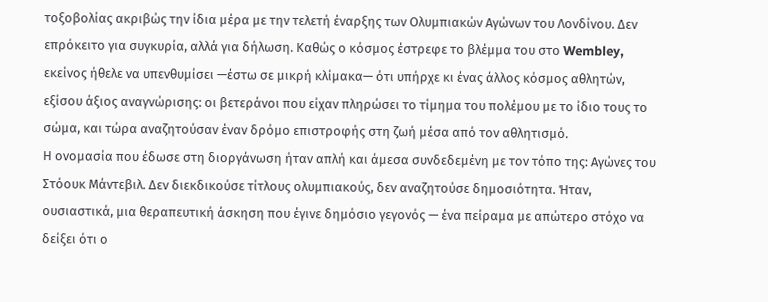τοξοβολίας ακριβώς την ίδια μέρα με την τελετή έναρξης των Ολυμπιακών Αγώνων του Λονδίνου. Δεν επρόκειτο για συγκυρία, αλλά για δήλωση. Καθώς ο κόσμος έστρεφε το βλέμμα του στο Wembley, εκείνος ήθελε να υπενθυμίσει —έστω σε μικρή κλίμακα— ότι υπήρχε κι ένας άλλος κόσμος αθλητών, εξίσου άξιος αναγνώρισης: οι βετεράνοι που είχαν πληρώσει το τίμημα του πολέμου με το ίδιο τους το σώμα, και τώρα αναζητούσαν έναν δρόμο επιστροφής στη ζωή μέσα από τον αθλητισμό.
Η ονομασία που έδωσε στη διοργάνωση ήταν απλή και άμεσα συνδεδεμένη με τον τόπο της: Αγώνες του Στόουκ Μάντεβιλ. Δεν διεκδικούσε τίτλους ολυμπιακούς, δεν αναζητούσε δημοσιότητα. Ήταν, ουσιαστικά, μια θεραπευτική άσκηση που έγινε δημόσιο γεγονός — ένα πείραμα με απώτερο στόχο να δείξει ότι ο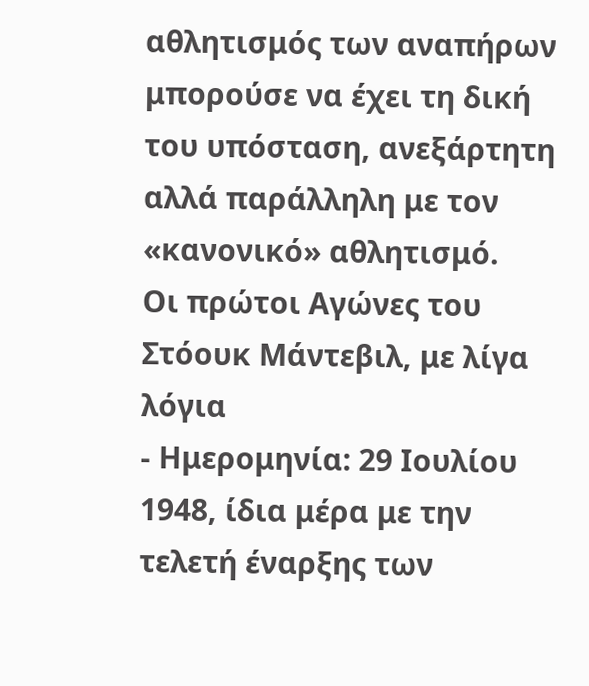αθλητισμός των αναπήρων μπορούσε να έχει τη δική του υπόσταση, ανεξάρτητη αλλά παράλληλη με τον «κανονικό» αθλητισμό.
Οι πρώτοι Αγώνες του Στόουκ Μάντεβιλ, με λίγα λόγια
- Ημερομηνία: 29 Ιουλίου 1948, ίδια μέρα με την τελετή έναρξης των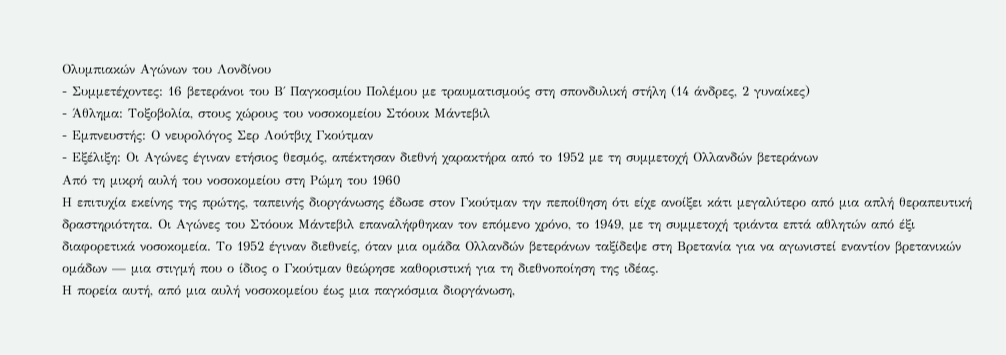Ολυμπιακών Αγώνων του Λονδίνου
- Συμμετέχοντες: 16 βετεράνοι του Β΄ Παγκοσμίου Πολέμου με τραυματισμούς στη σπονδυλική στήλη (14 άνδρες, 2 γυναίκες)
- Άθλημα: Τοξοβολία, στους χώρους του νοσοκομείου Στόουκ Μάντεβιλ
- Εμπνευστής: Ο νευρολόγος Σερ Λούτβιχ Γκούτμαν
- Εξέλιξη: Οι Αγώνες έγιναν ετήσιος θεσμός, απέκτησαν διεθνή χαρακτήρα από το 1952 με τη συμμετοχή Ολλανδών βετεράνων
Από τη μικρή αυλή του νοσοκομείου στη Ρώμη του 1960
Η επιτυχία εκείνης της πρώτης, ταπεινής διοργάνωσης έδωσε στον Γκούτμαν την πεποίθηση ότι είχε ανοίξει κάτι μεγαλύτερο από μια απλή θεραπευτική δραστηριότητα. Οι Αγώνες του Στόουκ Μάντεβιλ επαναλήφθηκαν τον επόμενο χρόνο, το 1949, με τη συμμετοχή τριάντα επτά αθλητών από έξι διαφορετικά νοσοκομεία. Το 1952 έγιναν διεθνείς, όταν μια ομάδα Ολλανδών βετεράνων ταξίδεψε στη Βρετανία για να αγωνιστεί εναντίον βρετανικών ομάδων — μια στιγμή που ο ίδιος ο Γκούτμαν θεώρησε καθοριστική για τη διεθνοποίηση της ιδέας.
Η πορεία αυτή, από μια αυλή νοσοκομείου έως μια παγκόσμια διοργάνωση,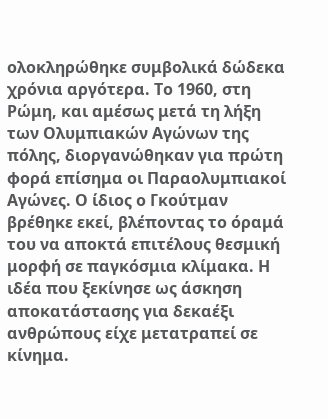ολοκληρώθηκε συμβολικά δώδεκα χρόνια αργότερα. Το 1960, στη Ρώμη, και αμέσως μετά τη λήξη των Ολυμπιακών Αγώνων της πόλης, διοργανώθηκαν για πρώτη φορά επίσημα οι Παραολυμπιακοί Αγώνες. Ο ίδιος ο Γκούτμαν βρέθηκε εκεί, βλέποντας το όραμά του να αποκτά επιτέλους θεσμική μορφή σε παγκόσμια κλίμακα. Η ιδέα που ξεκίνησε ως άσκηση αποκατάστασης για δεκαέξι ανθρώπους είχε μετατραπεί σε κίνημα.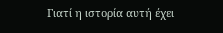Γιατί η ιστορία αυτή έχει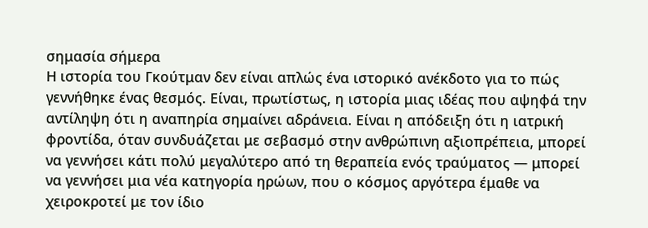σημασία σήμερα
Η ιστορία του Γκούτμαν δεν είναι απλώς ένα ιστορικό ανέκδοτο για το πώς γεννήθηκε ένας θεσμός. Είναι, πρωτίστως, η ιστορία μιας ιδέας που αψηφά την αντίληψη ότι η αναπηρία σημαίνει αδράνεια. Είναι η απόδειξη ότι η ιατρική φροντίδα, όταν συνδυάζεται με σεβασμό στην ανθρώπινη αξιοπρέπεια, μπορεί να γεννήσει κάτι πολύ μεγαλύτερο από τη θεραπεία ενός τραύματος — μπορεί να γεννήσει μια νέα κατηγορία ηρώων, που ο κόσμος αργότερα έμαθε να χειροκροτεί με τον ίδιο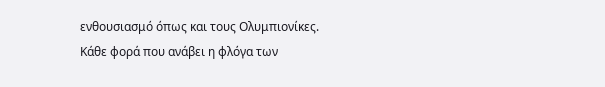ενθουσιασμό όπως και τους Ολυμπιονίκες.
Κάθε φορά που ανάβει η φλόγα των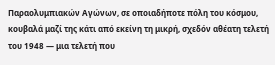Παραολυμπιακών Αγώνων, σε οποιαδήποτε πόλη του κόσμου, κουβαλά μαζί της κάτι από εκείνη τη μικρή, σχεδόν αθέατη τελετή του 1948 — μια τελετή που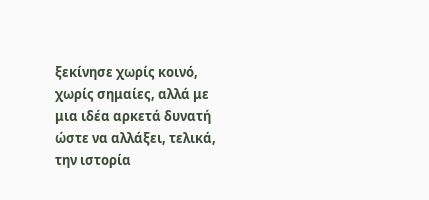ξεκίνησε χωρίς κοινό, χωρίς σημαίες, αλλά με μια ιδέα αρκετά δυνατή ώστε να αλλάξει, τελικά, την ιστορία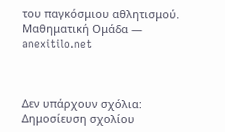του παγκόσμιου αθλητισμού.
Μαθηματική Ομάδα — anexitilo.net



Δεν υπάρχουν σχόλια:
Δημοσίευση σχολίου